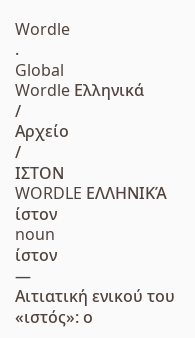Wordle
.
Global
Wordle Ελληνικά
/
Αρχείο
/
ΙΣΤΟΝ
WORDLE ΕΛΛΗΝΙΚΆ
ίστον
noun
ίστον
—
Αιτιατική ενικού του «ιστός»: ο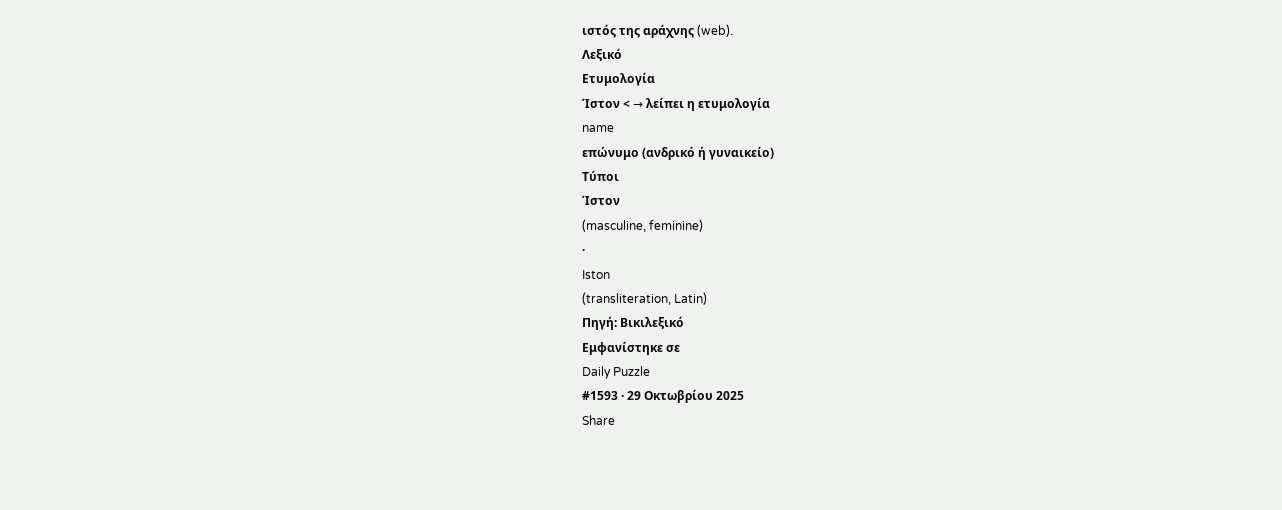ιστός της αράχνης (web).
Λεξικό
Ετυμολογία
Ίστον < → λείπει η ετυμολογία
name
επώνυμο (ανδρικό ή γυναικείο)
Τύποι
Ίστον
(masculine, feminine)
·
Iston
(transliteration, Latin)
Πηγή: Βικιλεξικό
Εμφανίστηκε σε
Daily Puzzle
#1593 · 29 Οκτωβρίου 2025
Share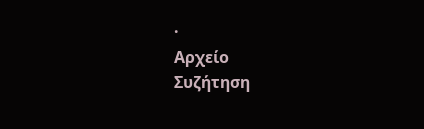·
Αρχείο
Συζήτηση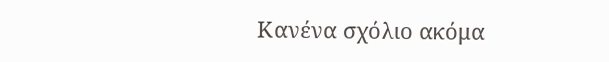Κανένα σχόλιο ακόμα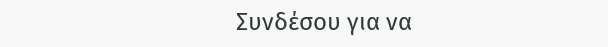Συνδέσου για να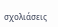σχολιάσεις